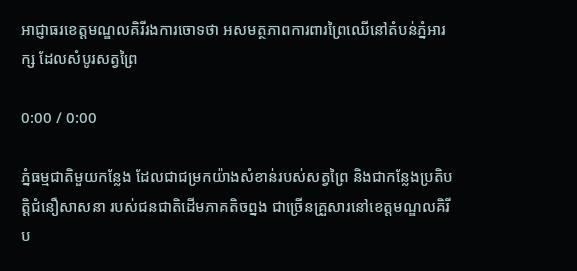អាជ្ញាធរខេត្តមណ្ឌលគិរីរងការចោទថា អសមត្ថភាពការពារព្រៃឈើនៅតំបន់ភ្នំអារក្ស ដែលសំបូរសត្វព្រៃ

0:00 / 0:00

ភ្នំធម្មជាតិមួយកន្លែង ដែលជាជម្រកយ៉ាងសំខាន់របស់សត្វព្រៃ និងជាកន្លែងប្រតិបត្តិជំនឿសាសនា របស់ជនជាតិដើមភាគតិចព្នង ជាច្រើនគ្រួសារនៅខេត្តមណ្ឌលគិរី ប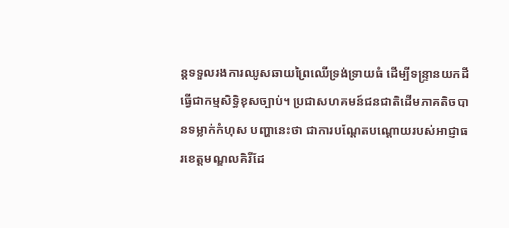ន្តទទួលរងការឈូសឆាយព្រៃឈើទ្រង់ទ្រាយធំ ដើម្បីទន្ទ្រានយកដីធ្វើជាកម្មសិទ្ធិខុសច្បាប់។ ប្រជាសហគមន៍ជនជាតិដើមភាគតិចបានទម្លាក់កំហុស បញ្ហានេះថា ជាការបណ្ដែតបណ្ដោយរបស់អាជ្ញាធរខេត្តមណ្ឌលគិរីដែ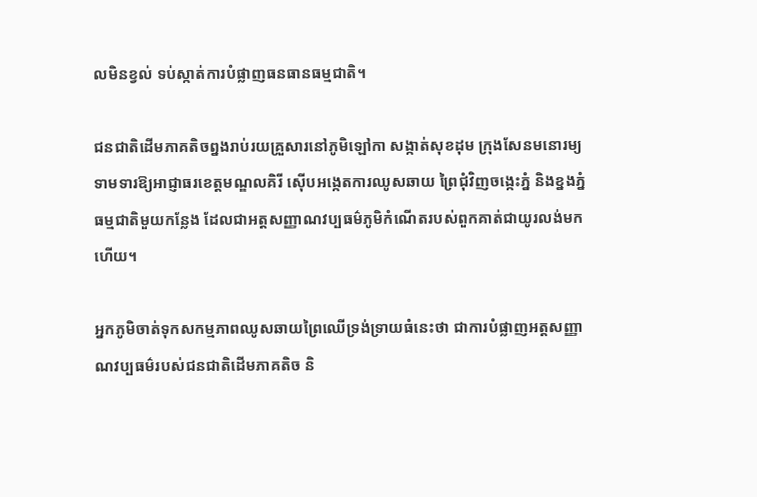លមិនខ្វល់ ទប់ស្កាត់ការបំផ្លាញធនធានធម្មជាតិ។

ជនជាតិដើមភាគតិចព្នងរាប់រយគ្រួសារនៅភូមិឡៅកា សង្កាត់សុខដុម ក្រុងសែនមនោរម្យ ទាមទារឱ្យអាជ្ញាធរខេត្តមណ្ឌលគិរី ស៊ើបអង្កេតការឈូសឆាយ ព្រៃជុំវិញចង្កេះភ្នំ និងខ្នងភ្នំធម្មជាតិមួយកន្លែង ដែលជាអត្តសញ្ញាណវប្បធម៌ភូមិកំណើតរបស់ពួកគាត់ជាយូរលង់មកហើយ។

អ្នកភូមិចាត់ទុកសកម្មភាពឈូសឆាយព្រៃឈើទ្រង់ទ្រាយធំនេះថា ជាការបំផ្លាញអត្តសញ្ញាណវប្បធម៌របស់ជនជាតិដើមភាគតិច និ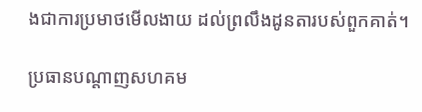ងជាការប្រមាថមើលងាយ ដល់ព្រលឹងដូនតារបស់ពួកគាត់។

ប្រធានបណ្ដាញសហគម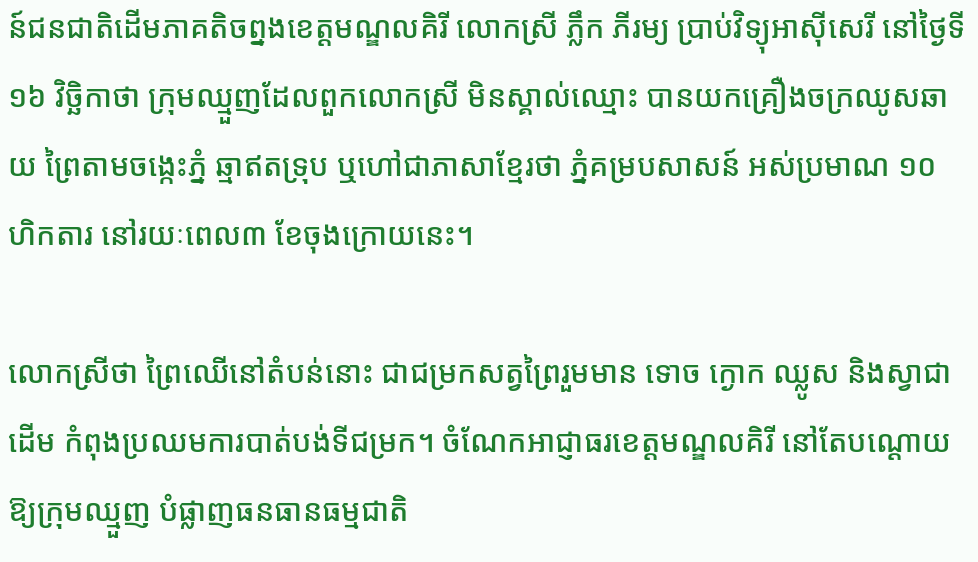ន៍ជនជាតិដើមភាគតិចព្នងខេត្តមណ្ឌលគិរី លោកស្រី ភ្លឹក ភីរម្យ ប្រាប់វិទ្យុអាស៊ីសេរី នៅថ្ងៃទី១៦ វិច្ឆិកាថា ក្រុមឈ្មួញដែលពួកលោកស្រី មិនស្គាល់ឈ្មោះ បានយកគ្រឿងចក្រឈូសឆាយ ព្រៃតាមចង្កេះភ្នំ ឆ្មាឥតទ្រុប ឬហៅជាភាសាខ្មែរថា ភ្នំគម្របសាសន៍ អស់ប្រមាណ ១០ ហិកតារ នៅរយៈពេល៣ ខែចុងក្រោយនេះ។

លោកស្រីថា ព្រៃឈើនៅតំបន់នោះ ជាជម្រកសត្វព្រៃរួមមាន ទោច ក្ងោក ឈ្លូស និងស្វាជាដើម កំពុងប្រឈមការបាត់បង់ទីជម្រក។ ចំណែកអាជ្ញាធរខេត្តមណ្ឌលគិរី នៅតែបណ្ដោយឱ្យក្រុមឈ្មួញ បំផ្លាញធនធានធម្មជាតិ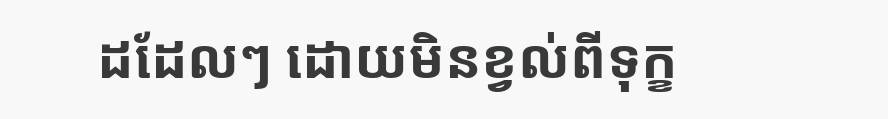ដដែលៗ ដោយមិនខ្វល់ពីទុក្ខ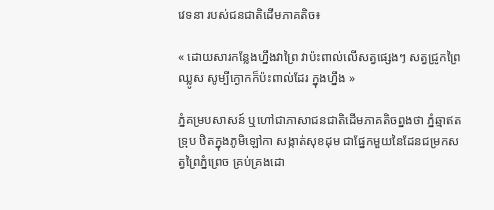វេទនា របស់ជនជាតិដើមភាគតិច៖

« ដោយសារកន្លែងហ្នឹងវាព្រៃ វាប៉ះពាល់លើសត្វផ្សេងៗ សត្វជ្រូកព្រៃ ឈ្លូស សូម្បីក្ងោកក៏ប៉ះពាល់ដែរ ក្នុងហ្នឹង »

ភ្នំគម្របសាសន៍ ឬហៅជាភាសាជនជាតិដើមភាគតិចព្នងថា ភ្នំឆ្មាឥតទ្រុប ឋិតក្នុងភូមិឡៅកា សង្កាត់សុខដុម ជាផ្នែកមួយនៃដែនជម្រកសត្វព្រៃភ្នំព្រេច គ្រប់គ្រងដោ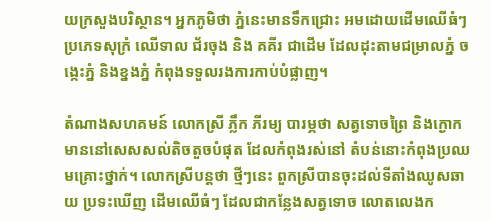យក្រសួងបរិស្ថាន។ អ្នកភូមិថា ភ្នំនេះមានទឹកជ្រោះ អមដោយដើមឈើធំៗ ប្រភេទសុក្រំ ឈើទាល ជ័រចុង និង គគីរ ជាដើម ដែលដុះតាមជម្រាលភ្នំ ចង្កេះភ្នំ និងខ្នងភ្នំ កំពុងទទួលរងការកាប់បំផ្លាញ។

តំណាងសហគមន៍ លោកស្រី ភ្លឹក ភីរម្យ បារម្ភថា សត្វទោចព្រៃ និងក្ងោក មាននៅសេសសល់តិចតួចបំផុត ដែលកំពុងរស់នៅ តំបន់នោះកំពុងប្រឈមគ្រោះថ្នាក់។ លោកស្រីបន្តថា ថ្មីៗនេះ ពួកស្រីបានចុះដល់ទីតាំងឈូសឆាយ ប្រទះឃើញ ដើមឈើធំៗ ដែលជាកន្លែងសត្វទោច លោតលេងក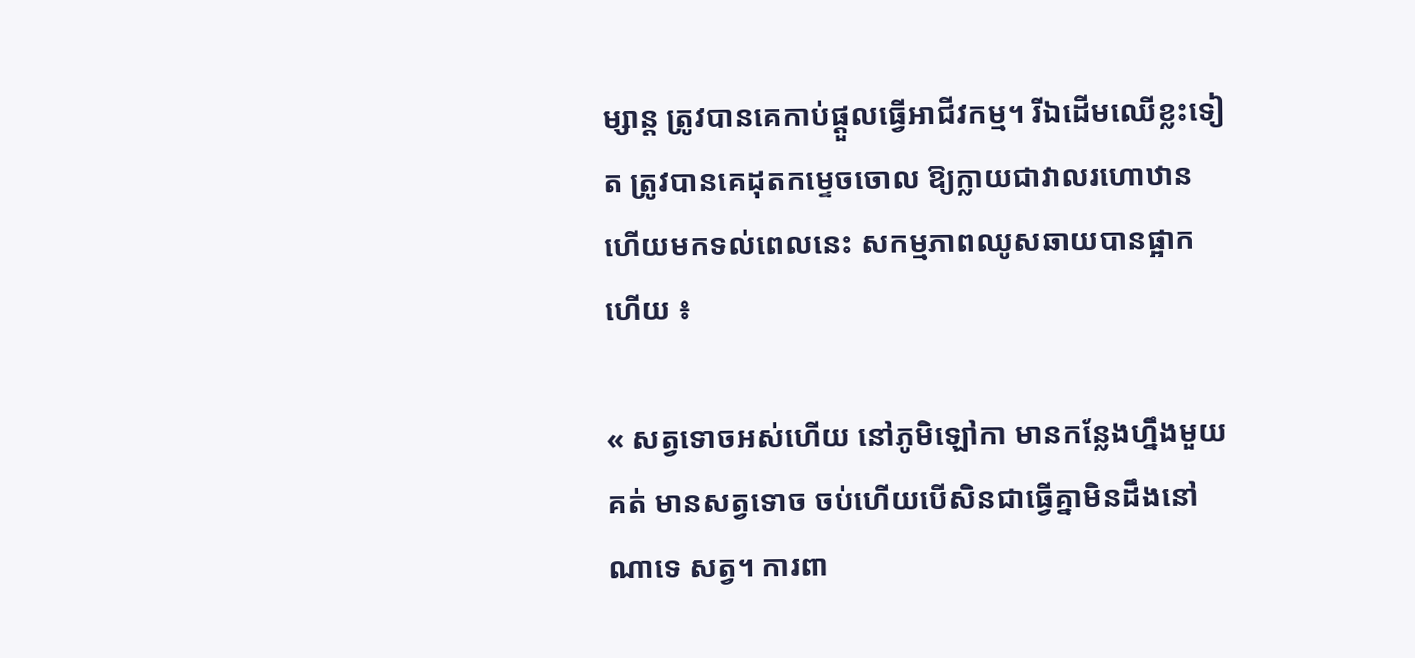ម្សាន្ត ត្រូវបានគេកាប់ផ្ដួលធ្វើអាជីវកម្ម។ រីឯដើមឈើខ្លះទៀត ត្រូវបានគេដុតកម្ទេចចោល ឱ្យក្លាយជាវាលរហោឋាន ហើយមកទល់ពេលនេះ សកម្មភាពឈូសឆាយបានផ្អាកហើយ ៖

« សត្វទោចអស់ហើយ នៅភូមិឡៅកា មានកន្លែងហ្នឹងមួយគត់ មានសត្វទោច ចប់ហើយបើសិនជាធ្វើគ្នាមិនដឹងនៅណាទេ សត្វ។ ការពា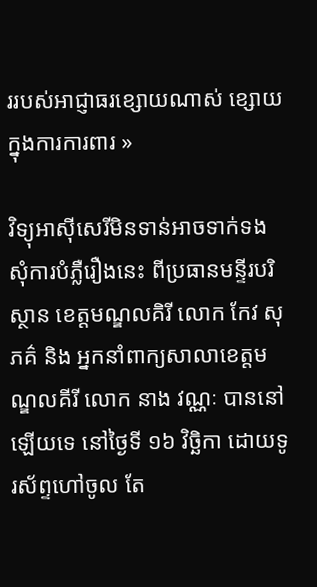ររបស់អាជ្ញាធរខ្សោយណាស់ ខ្សោយក្នុងការការពារ »

វិទ្យុអាស៊ីសេរីមិនទាន់អាចទាក់ទង សុំការបំភ្លឺរឿងនេះ ពីប្រធានមន្ទីរបរិស្ថាន ខេត្តមណ្ឌលគិរី លោក កែវ សុភគ៌ និង អ្នកនាំពាក្យសាលាខេត្តមណ្ឌលគីរី លោក នាង វណ្ណៈ បាននៅឡើយទេ នៅថ្ងៃទី ១៦ វិច្ឆិកា ដោយទូរស័ព្ទហៅចូល តែ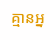គ្មានអ្ន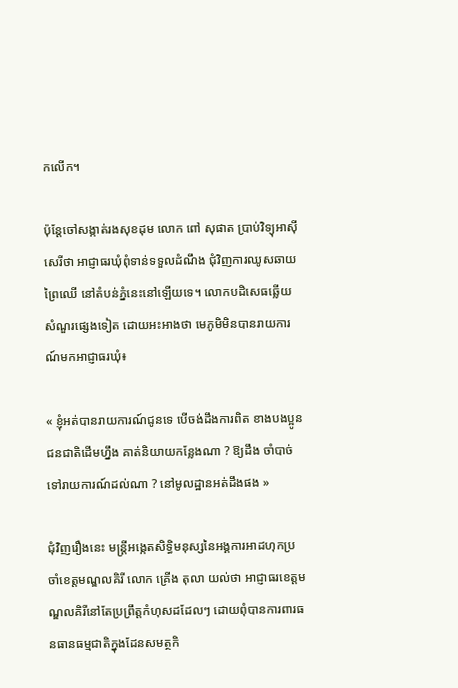កលើក។

ប៉ុន្តែចៅសង្កាត់រងសុខដុម លោក ពៅ សុផាត ប្រាប់វិទ្យុអាស៊ីសេរីថា អាជ្ញាធរឃុំពុំទាន់ទទួលដំណឹង ជុំវិញការឈូសឆាយព្រៃឈើ នៅតំបន់ភ្នំនេះនៅឡើយទេ។ លោកបដិសេធឆ្លើយសំណួរផ្សេងទៀត ដោយអះអាងថា មេភូមិមិនបានរាយការណ៍មកអាជ្ញាធរឃុំ៖

« ខ្ញុំអត់បានរាយការណ៍ជូនទេ បើចង់ដឹងការពិត ខាងបងប្អូនជនជាតិដើមហ្នឹង គាត់និយាយកន្លែងណា ? ឱ្យដឹង ចាំបាច់ទៅរាយការណ៍ដល់ណា ? នៅមូលដ្ឋានអត់ដឹងផង »

ជុំវិញរឿងនេះ មន្ត្រីអង្កេតសិទ្ធិមនុស្សនៃអង្គការអាដហុកប្រចាំខេត្តមណ្ឌលគិរី លោក គ្រើង តុលា យល់ថា អាជ្ញាធរខេត្តមណ្ឌលគិរីនៅតែប្រព្រឹត្តកំហុសដដែលៗ ដោយពុំបានការពារធនធានធម្មជាតិក្នុងដែនសមត្ថកិ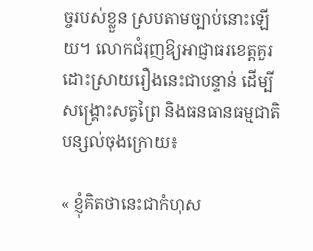ច្ចរបស់ខ្លួន ស្របតាមច្បាប់នោះឡើយ។ លោកជំរុញឱ្យអាជ្ញាធរខេត្តគួរដោះស្រាយរឿងនេះជាបន្ទាន់ ដើម្បីសង្គ្រោះសត្វព្រៃ និងធនធានធម្មជាតិ បន្សល់ចុងក្រោយ៖

« ខ្ញុំគិតថានេះជាកំហុស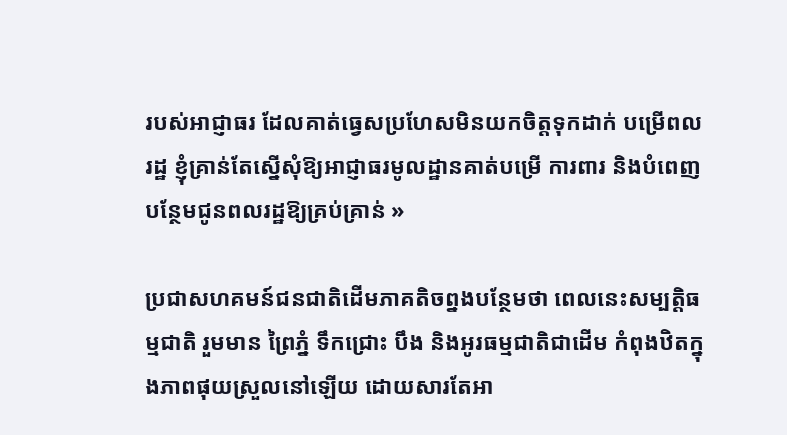របស់អាជ្ញាធរ ដែលគាត់ធ្វេសប្រហែសមិនយកចិត្តទុកដាក់ បម្រើពលរដ្ឋ ខ្ញុំគ្រាន់តែស្នើសុំឱ្យអាជ្ញាធរមូលដ្ឋានគាត់បម្រើ ការពារ និងបំពេញបន្ថែមជូនពលរដ្ឋឱ្យគ្រប់គ្រាន់ »

ប្រជាសហគមន៍ជនជាតិដើមភាគតិចព្នងបន្ថែមថា ពេលនេះសម្បត្តិធម្មជាតិ រួមមាន ព្រៃភ្នំ ទឹកជ្រោះ បឹង និងអូរធម្មជាតិជាដើម កំពុងឋិតក្នុងភាពផុយស្រួលនៅឡើយ ដោយសារតែអា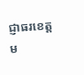ជ្ញាធរខេត្តម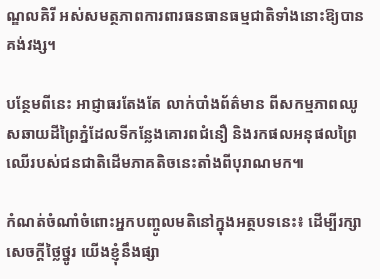ណ្ឌលគិរី អស់សមត្ថភាពការពារធនធានធម្មជាតិទាំងនោះឱ្យបានគង់វង្ស។

បន្ថែមពីនេះ អាជ្ញាធរតែងតែ លាក់បាំងព័ត៌មាន ពីសកម្មភាពឈូសឆាយដីព្រៃភ្នំដែលទីកន្លែងគោរពជំនឿ និងរកផលអនុផលព្រៃឈើរបស់ជនជាតិដើមភាគតិចនេះតាំងពីបុរាណមក៕

កំណត់ចំណាំចំពោះអ្នកបញ្ចូលមតិនៅក្នុងអត្ថបទនេះ៖ ដើម្បីរក្សាសេចក្ដីថ្លៃថ្នូរ យើងខ្ញុំនឹងផ្សា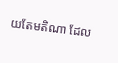យតែមតិណា ដែល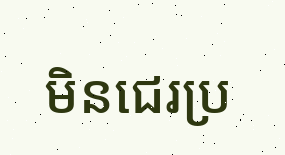មិនជេរប្រ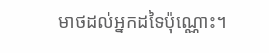មាថដល់អ្នកដទៃប៉ុណ្ណោះ។